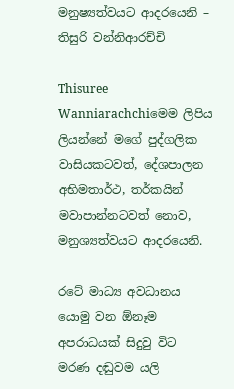මනුෂ්‍යත්වයට ආදරයෙනි – තිසුරි වන්නිආරච්චි

Thisuree Wanniarachchiමෙම ලිපිය ලියන්නේ මගේ පුද්ගලික වාසියකටවත්, දේශපාලන අභිමතාර්ථ, තර්කයින් මවාපාන්නටවත් නොව, මනුශ්‍යත්වයට ආදරයෙනි.

රටේ මාධ්‍ය අවධානය යොමු වන ඕනෑම අපරාධයක් සිදුවු විට මරණ දඬුවම යලි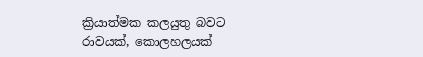ක්‍රියාත්මක කලයුතු බවට රාවයක්, කොලහලයක්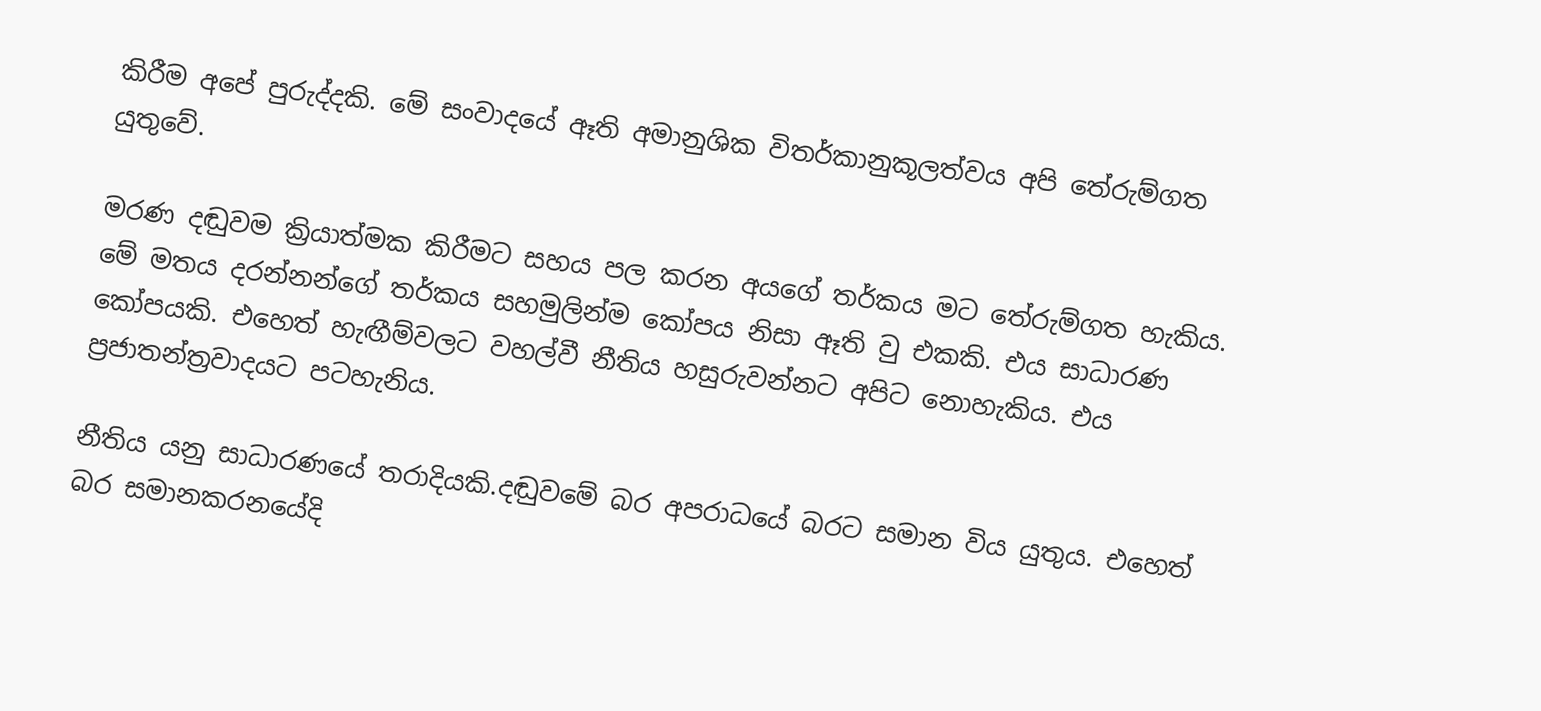කිරීම අපේ පුරුද්දකි. මේ සංවාදයේ ඈති අමානුශික විතර්කානුකූලත්වය අපි තේරුම්ගත යුතුවේ.

මරණ දඬුවම ක්‍රියාත්මක කිරීමට සහය පල කරන අයගේ තර්කය මට තේරුම්ගත හැකිය. මේ මතය දරන්නන්ගේ තර්කය සහමුලින්ම කෝපය නිසා ඈති වු එකකි. එය සාධාරණ කෝපයකි. එහෙත් හැඟීම්වලට වහල්වී නීතිය හසුරුවන්නට අපිට නොහැකිය. එය ප්‍රජාතන්ත්‍රවාදයට පටහැනිය.

නීතිය යනු සාධාරණයේ තරාදියකි.දඬුවමේ බර අපරාධයේ බරට සමාන විය යුතුය. එහෙත් බර සමානකරනයේදි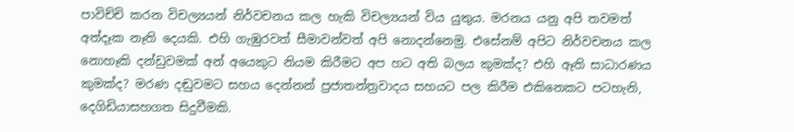පාවිච්චි කරන විචල්‍යයන් නිර්වචනය කල හැකි විචල්‍යයන් විය යුතුය. මරනය යනු අපි තවමත් අත්දෑක නෑති දෙයකි. එහි ගැඹුරවත් සීමාවන්වත් අපි නොදන්නෙමු. එසේනම් අපිට නිර්වචනය කල නොහෑකි දන්ඩුවමක් අන් අයෙකුට නියම කිරීමට අප හට අති බලය කුමක්ද? එහි ඈති සාධාරණය කුමක්ද? මරණ දඬුවමට සහය දෙන්නන් ප්‍රජාතන්ත්‍රවාදය සහයට පල කිරීම එකිනෙකට පටහැනි, දෙගිඩියාසහගත සිදුවීමකි.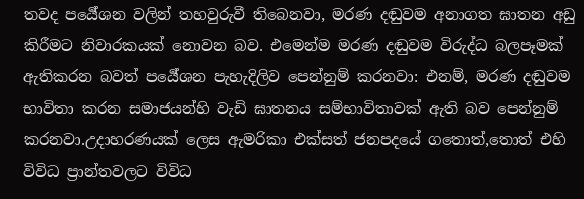තවද පර්‍යේශන වලින් තහවුරුවී තිබෙනවා, මරණ දඬුවම අනාගත ඝාතන අඩු කිරීමට නිවාරකයක් නොවන බව. එමෙන්ම මරණ දඬුවම විරුද්ධ බලපෑමක් ඇතිකරන බවත් පර්‍යේශන පැහැදිලිව පෙන්නුම් කරනවා: එනම්, මරණ දඬුවම භාවිතා කරන සමාජයන්හි වැඩි ඝාතනය සම්භාවිතාවක් ඇති බව පෙන්නුම් කරනවා.උදාහරණයක් ලෙස ඇමරිකා එක්සත් ජනපදයේ ගතොත්,තොත් එහි විවිධ ප්‍රාන්තවලට විවිධ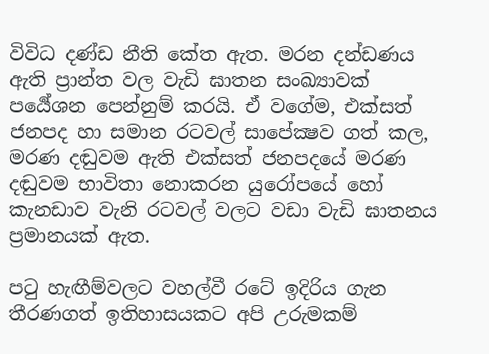විවිධ දණ්ඩ නීති කේත ඇත. මරන දන්ඩණය ඇති ප්‍රාන්ත වල වැඩි ඝාතන සංඛ්‍යාවක් පර්‍යේශන පෙන්නුම් කරයි. ඒ වගේම, එක්සත් ජනපද හා සමාන රටවල් සාපේක්‍ෂව ගත් කල, මරණ දඬුවම ඇති එක්සත් ජනපදයේ මරණ දඬුවම භාවිතා නොකරන යුරෝපයේ හෝ කැනඩාව වැනි රටවල් වලට වඩා වැඩි ඝාතනය ප්‍රමානයක් ඇත.

පටු හැඟීම්වලට වහල්වී රටේ ඉදිරිය ගැන තීරණගත් ඉතිහාසයකට අපි උරුමකම්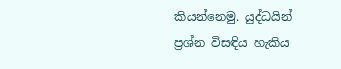කියන්නෙමු. යුද්ධයින් ප්‍රශ්න විසඳිය හැකිය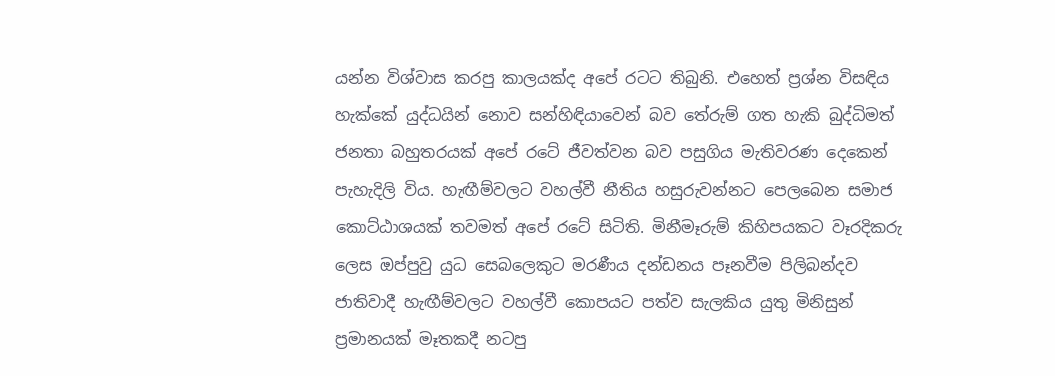යන්න විශ්වාස කරපු කාලයක්ද අපේ රටට තිබුනි. එහෙත් ප්‍රශ්න විසඳිය හැක්කේ යුද්ධයින් නොව සන්හිඳියාවෙන් බව තේරුම් ගත හැකි බුද්ධිමත් ජනතා බහුතරයක් අපේ රටේ ජීවත්වන බව පසුගිය මැතිවරණ දෙකෙන් පැහැදිලි විය. හැඟීම්වලට වහල්වී නීතිය හසුරුවන්නට පෙලබෙන සමාජ කොට්ඨාශයක් තවමත් අපේ රටේ සිටිති. මිනීමෑරුම් කිහිපයකට වෑරදිකරු ලෙස ඔප්පුවු යුධ සෙබලෙකුට මරණීය දන්ඩනය පෑනවීම පිලිබන්දව ජාතිවාදී හැඟීම්වලට වහල්වී කොපයට පත්ව සැලකිය යුතු මිනිසුන් ප්‍රමානයක් මෑතකදී නටපු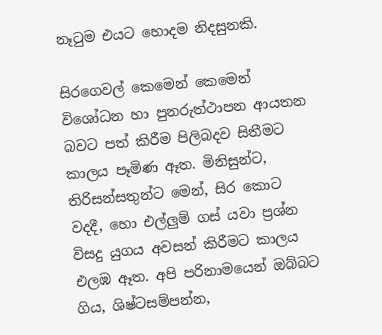නෑටුම එයට හොදම නිදසුනකි.

සිරගෙවල් කෙමෙන් කෙමෙන් විශෝධන හා පුනරුත්ථාපන ආයතන බවට පත් කිරීම පිලිබදව සිතීමට කාලය පෑමිණ ඈත. මිනිසුන්ට, තිරිසන්සතුන්ට මෙන්, සිර කොට වදදී, හො එල්ලුම් ගස් යවා ප්‍රශ්න විසදු යුගය අවසන් කිරීමට කාලය එලඹ ඈත. අපි පරිනාමයෙන් ඔබ්බට ගිය, ශිෂ්ටසම්පන්න,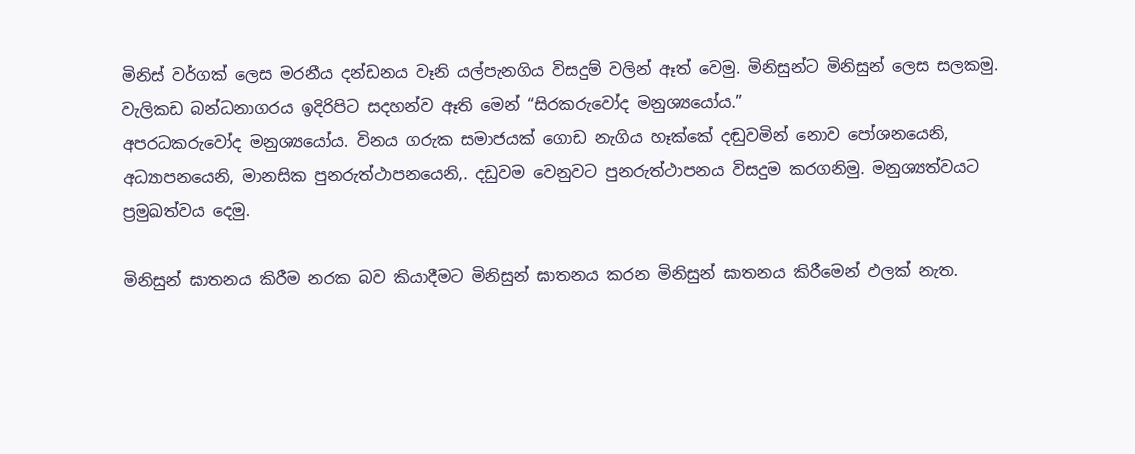මිනිස් වර්ගක් ලෙස මරනීය දන්ඩනය වෑනි යල්පැනගිය විසදුම් වලින් ඈත් වෙමු. මිනිසුන්ට මිනිසුන් ලෙස සලකමු. වැලිකඩ බන්ධනාගරය ඉදිරිපිට සදහන්ව ඈති මෙන් “සිරකරුවෝද මනුශ්‍යයෝය.”
අපරධකරුවෝද මනුශ්‍යයෝය. විනය ගරුක සමාජයක් ගොඩ නැගිය හෑක්කේ දඬුවමින් නොව පෝශනයෙනි, අධ්‍යාපනයෙනි, මානසික පුනරුත්ථාපනයෙනි,. දඩුවම වෙනුවට පුනරුත්ථාපනය විසදුම කරගනිමු. මනුශ්‍යත්වයට ප්‍රමුඛත්වය දෙමු.

මිනිසුන් ඝාතනය කිරීම නරක බව කියාදීමට මිනිසුන් ඝාතනය කරන මිනිසුන් ඝාතනය කිරීමෙන් ඵලක් නැත.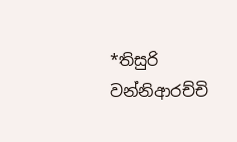*තිසුරි වන්නිආරච්චි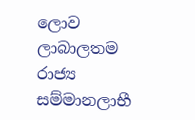ලොව ලාබාලතම රාජ්‍ය සම්මානලාභී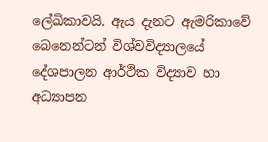ලේඛිකාවයි. ඇය දැනට ඇමරිකාවේ බෙනෙන්ටන් විශ්වවිද්‍යාලයේ දේශපාලන ආර්ථික විද්‍යාව හා අධ්‍යාපන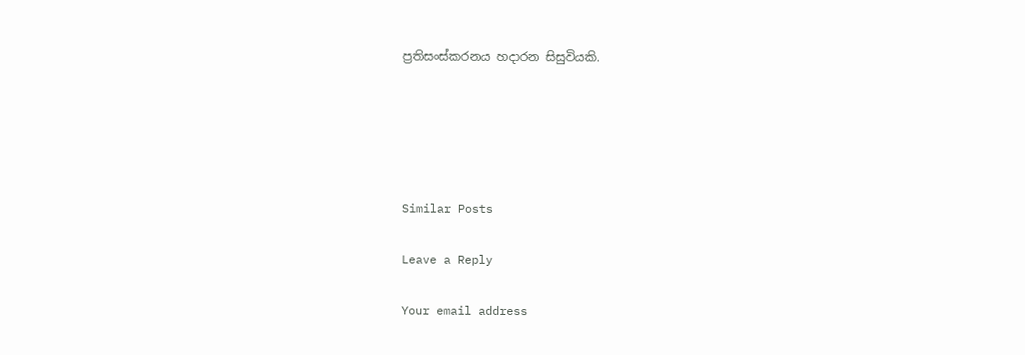ප්‍රතිසංස්කරනය හදාරන සිසුවියකි.





Similar Posts

Leave a Reply

Your email address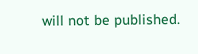will not be published.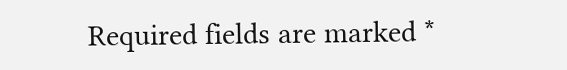Required fields are marked *